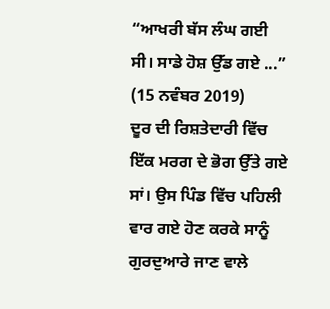“ਆਖਰੀ ਬੱਸ ਲੰਘ ਗਈ ਸੀ। ਸਾਡੇ ਹੋਸ਼ ਉੱਡ ਗਏ ...”
(15 ਨਵੰਬਰ 2019)
ਦੂਰ ਦੀ ਰਿਸ਼ਤੇਦਾਰੀ ਵਿੱਚ ਇੱਕ ਮਰਗ ਦੇ ਭੋਗ ਉੱਤੇ ਗਏ ਸਾਂ। ਉਸ ਪਿੰਡ ਵਿੱਚ ਪਹਿਲੀ ਵਾਰ ਗਏ ਹੋਣ ਕਰਕੇ ਸਾਨੂੰ ਗੁਰਦੁਆਰੇ ਜਾਣ ਵਾਲੇ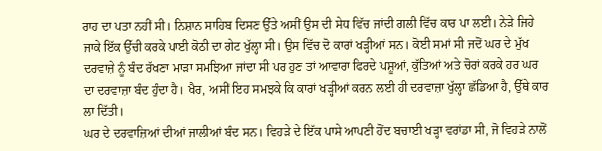ਰਾਹ ਦਾ ਪਤਾ ਨਹੀਂ ਸੀ। ਨਿਸ਼ਾਨ ਸਾਹਿਬ ਦਿਸਣ ਉੱਤੇ ਅਸੀਂ ਉਸ ਦੀ ਸੇਧ ਵਿੱਚ ਜਾਂਦੀ ਗਲੀ ਵਿੱਚ ਕਾਰ ਪਾ ਲਈ। ਨੇੜੇ ਜਿਹੇ ਜਾਕੇ ਇੱਕ ਉੱਚੀ ਕਰਕੇ ਪਾਈ ਕੋਠੀ ਦਾ ਗੇਟ ਖੁੱਲ੍ਹਾ ਸੀ। ਉਸ ਵਿੱਚ ਦੋ ਕਾਰਾਂ ਖੜ੍ਹੀਆਂ ਸਨ। ਕੋਈ ਸਮਾਂ ਸੀ ਜਦੋਂ ਘਰ ਦੇ ਮੁੱਖ ਦਰਵਾਜ਼ੇ ਨੂੰ ਬੰਦ ਰੱਖਣਾ ਮਾੜਾ ਸਮਝਿਆ ਜਾਂਦਾ ਸੀ ਪਰ ਹੁਣ ਤਾਂ ਆਵਾਰਾ ਫਿਰਦੇ ਪਸ਼ੂਆਂ, ਕੁੱਤਿਆਂ ਅਤੇ ਚੋਰਾਂ ਕਰਕੇ ਹਰ ਘਰ ਦਾ ਦਰਵਾਜ਼ਾ ਬੰਦ ਹੁੰਦਾ ਹੈ। ਖੈਰ, ਅਸੀਂ ਇਹ ਸਮਝਕੇ ਕਿ ਕਾਰਾਂ ਖੜ੍ਹੀਆਂ ਕਰਨ ਲਈ ਹੀ ਦਰਵਾਜ਼ਾ ਖੁੱਲ੍ਹਾ ਛੱਡਿਆ ਹੈ, ਉੱਥੇ ਕਾਰ ਲਾ ਦਿੱਤੀ।
ਘਰ ਦੇ ਦਰਵਾਜ਼ਿਆਂ ਦੀਆਂ ਜਾਲੀਆਂ ਬੰਦ ਸਨ। ਵਿਹੜੇ ਦੇ ਇੱਕ ਪਾਸੇ ਆਪਣੀ ਹੋਂਦ ਬਚਾਈ ਖੜ੍ਹਾ ਵਰਾਂਡਾ ਸੀ, ਜੋ ਵਿਹੜੇ ਨਾਲੋਂ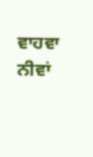ਵਾਹਵਾ ਨੀਵਾਂ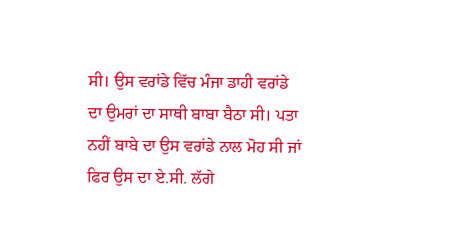ਸੀ। ਉਸ ਵਰਾਂਡੇ ਵਿੱਚ ਮੰਜਾ ਡਾਹੀ ਵਰਾਂਡੇ ਦਾ ਉਮਰਾਂ ਦਾ ਸਾਥੀ ਬਾਬਾ ਬੈਠਾ ਸੀ। ਪਤਾ ਨਹੀਂ ਬਾਬੇ ਦਾ ਉਸ ਵਰਾਂਡੇ ਨਾਲ ਮੋਹ ਸੀ ਜਾਂ ਫਿਰ ਉਸ ਦਾ ਏ.ਸੀ. ਲੱਗੇ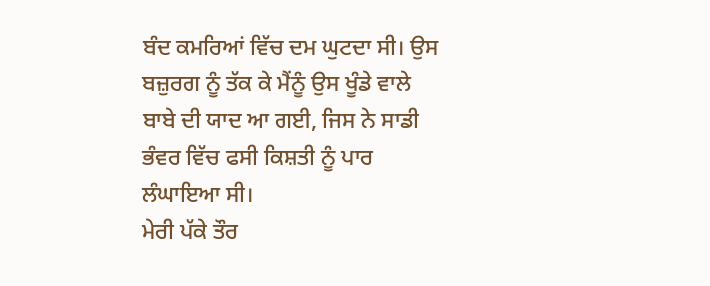ਬੰਦ ਕਮਰਿਆਂ ਵਿੱਚ ਦਮ ਘੁਟਦਾ ਸੀ। ਉਸ ਬਜ਼ੁਰਗ ਨੂੰ ਤੱਕ ਕੇ ਮੈਂਨੂੰ ਉਸ ਖੂੰਡੇ ਵਾਲੇ ਬਾਬੇ ਦੀ ਯਾਦ ਆ ਗਈ, ਜਿਸ ਨੇ ਸਾਡੀ ਭੰਵਰ ਵਿੱਚ ਫਸੀ ਕਿਸ਼ਤੀ ਨੂੰ ਪਾਰ ਲੰਘਾਇਆ ਸੀ।
ਮੇਰੀ ਪੱਕੇ ਤੌਰ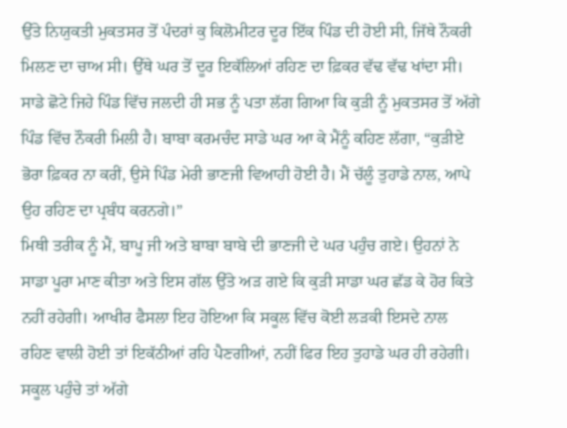ਉੱਤੇ ਨਿਯੁਕਤੀ ਮੁਕਤਸਰ ਤੋਂ ਪੰਦਰਾਂ ਕੁ ਕਿਲੋਮੀਟਰ ਦੂਰ ਇੱਕ ਪਿੰਡ ਦੀ ਹੋਈ ਸੀ, ਜਿੱਥੇ ਨੌਕਰੀ ਮਿਲਣ ਦਾ ਚਾਅ ਸੀ। ਉੱਥੇ ਘਰ ਤੋਂ ਦੂਰ ਇਕੱਲਿਆਂ ਰਹਿਣ ਦਾ ਫ਼ਿਕਰ ਵੱਢ ਵੱਢ ਖਾਂਦਾ ਸੀ। ਸਾਡੇ ਛੋਟੇ ਜਿਹੇ ਪਿੰਡ ਵਿੱਚ ਜਲਦੀ ਹੀ ਸਭ ਨੂੰ ਪਤਾ ਲੱਗ ਗਿਆ ਕਿ ਕੁੜੀ ਨੂੰ ਮੁਕਤਸਰ ਤੋਂ ਅੱਗੇ ਪਿੰਡ ਵਿੱਚ ਨੌਕਰੀ ਮਿਲੀ ਹੈ। ਬਾਬਾ ਕਰਮਚੰਦ ਸਾਡੇ ਘਰ ਆ ਕੇ ਮੈਂਨੂੰ ਕਹਿਣ ਲੱਗਾ, “ਕੁੜੀਏ ਭੋਰਾ ਫ਼ਿਕਰ ਨਾ ਕਰੀਂ, ਉਸੇ ਪਿੰਡ ਮੇਰੀ ਭਾਣਜੀ ਵਿਆਹੀ ਹੋਈ ਹੈ। ਮੈਂ ਚੱਲੂੰ ਤੁਹਾਡੇ ਨਾਲ, ਆਪੇ ਉਹ ਰਹਿਣ ਦਾ ਪ੍ਰਬੰਧ ਕਰਨਗੇ।”
ਮਿਥੀ ਤਰੀਕ ਨੂੰ ਮੈਂ, ਬਾਪੂ ਜੀ ਅਤੇ ਬਾਬਾ ਬਾਬੇ ਦੀ ਭਾਣਜੀ ਦੇ ਘਰ ਪਹੁੰਚ ਗਏ। ਉਹਨਾਂ ਨੇ ਸਾਡਾ ਪੂਰਾ ਮਾਣ ਕੀਤਾ ਅਤੇ ਇਸ ਗੱਲ ਉੱਤੇ ਅੜ ਗਏ ਕਿ ਕੁੜੀ ਸਾਡਾ ਘਰ ਛੱਡ ਕੇ ਹੋਰ ਕਿਤੇ ਨਹੀਂ ਰਹੇਗੀ। ਆਖੀਰ ਫੈਸਲਾ ਇਹ ਹੋਇਆ ਕਿ ਸਕੂਲ ਵਿੱਚ ਕੋਈ ਲੜਕੀ ਇਸਦੇ ਨਾਲ ਰਹਿਣ ਵਾਲੀ ਹੋਈ ਤਾਂ ਇਕੱਠੀਆਂ ਰਹਿ ਪੈਣਗੀਆਂ, ਨਹੀਂ ਫਿਰ ਇਹ ਤੁਹਾਡੇ ਘਰ ਹੀ ਰਹੇਗੀ।
ਸਕੂਲ ਪਹੁੰਚੇ ਤਾਂ ਅੱਗੇ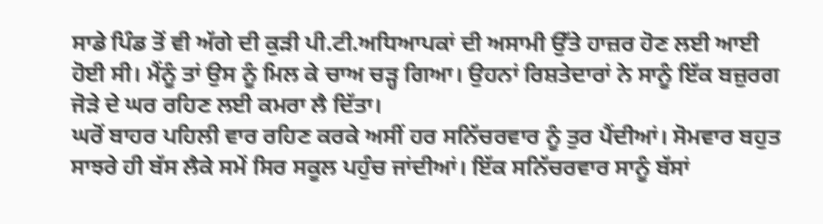ਸਾਡੇ ਪਿੰਡ ਤੋਂ ਵੀ ਅੱਗੇ ਦੀ ਕੁੜੀ ਪੀ.ਟੀ.ਅਧਿਆਪਕਾਂ ਦੀ ਅਸਾਮੀ ਉੱਤੇ ਹਾਜ਼ਰ ਹੋਣ ਲਈ ਆਈ ਹੋਈ ਸੀ। ਮੈਂਨੂੰ ਤਾਂ ਉਸ ਨੂੰ ਮਿਲ ਕੇ ਚਾਅ ਚੜ੍ਹ ਗਿਆ। ਉਹਨਾਂ ਰਿਸ਼ਤੇਦਾਰਾਂ ਨੇ ਸਾਨੂੰ ਇੱਕ ਬਜ਼ੁਰਗ ਜੋੜੇ ਦੇ ਘਰ ਰਹਿਣ ਲਈ ਕਮਰਾ ਲੈ ਦਿੱਤਾ।
ਘਰੋਂ ਬਾਹਰ ਪਹਿਲੀ ਵਾਰ ਰਹਿਣ ਕਰਕੇ ਅਸੀਂ ਹਰ ਸਨਿੱਚਰਵਾਰ ਨੂੰ ਤੁਰ ਪੈਂਦੀਆਂ। ਸੋਮਵਾਰ ਬਹੁਤ ਸਾਝਰੇ ਹੀ ਬੱਸ ਲੈਕੇ ਸਮੇਂ ਸਿਰ ਸਕੂਲ ਪਹੁੰਚ ਜਾਂਦੀਆਂ। ਇੱਕ ਸਨਿੱਚਰਵਾਰ ਸਾਨੂੰ ਬੱਸਾਂ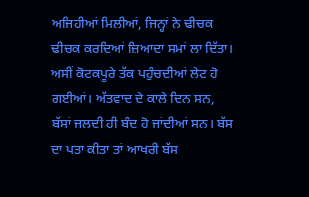ਅਜਿਹੀਆਂ ਮਿਲੀਆਂ, ਜਿਨ੍ਹਾਂ ਨੇ ਢੀਚਕ ਢੀਚਕ ਕਰਦਿਆਂ ਜ਼ਿਆਦਾ ਸਮਾਂ ਲਾ ਦਿੱਤਾ। ਅਸੀਂ ਕੋਟਕਪੂਰੇ ਤੱਕ ਪਹੁੰਚਦੀਆਂ ਲੇਟ ਹੋ ਗਈਆਂ। ਅੱਤਵਾਦ ਦੇ ਕਾਲੇ ਦਿਨ ਸਨ, ਬੱਸਾਂ ਜਲਦੀ ਹੀ ਬੰਦ ਹੋ ਜਾਂਦੀਆਂ ਸਨ। ਬੱਸ ਦਾ ਪਤਾ ਕੀਤਾ ਤਾਂ ਆਖਰੀ ਬੱਸ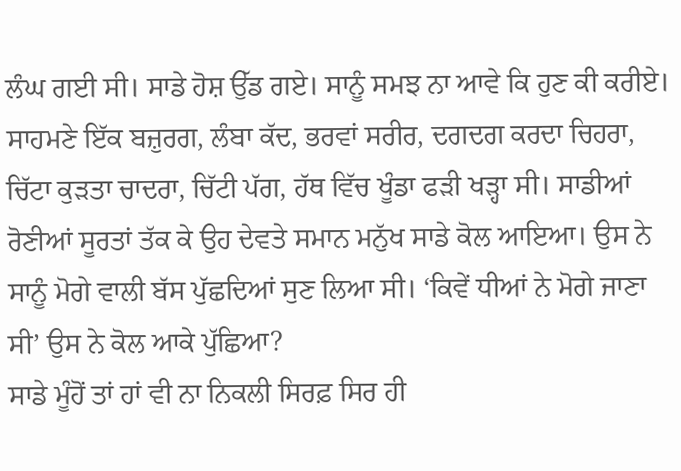ਲੰਘ ਗਈ ਸੀ। ਸਾਡੇ ਹੋਸ਼ ਉੱਡ ਗਏ। ਸਾਨੂੰ ਸਮਝ ਨਾ ਆਵੇ ਕਿ ਹੁਣ ਕੀ ਕਰੀਏ। ਸਾਹਮਣੇ ਇੱਕ ਬਜ਼ੁਰਗ, ਲੰਬਾ ਕੱਦ, ਭਰਵਾਂ ਸਰੀਰ, ਦਗਦਗ ਕਰਦਾ ਚਿਹਰਾ, ਚਿੱਟਾ ਕੁੜਤਾ ਚਾਦਰਾ, ਚਿੱਟੀ ਪੱਗ, ਹੱਥ ਵਿੱਚ ਖੂੰਡਾ ਫੜੀ ਖੜ੍ਹਾ ਸੀ। ਸਾਡੀਆਂ ਰੋਣੀਆਂ ਸੂਰਤਾਂ ਤੱਕ ਕੇ ਉਹ ਦੇਵਤੇ ਸਮਾਨ ਮਨੁੱਖ ਸਾਡੇ ਕੋਲ ਆਇਆ। ਉਸ ਨੇ ਸਾਨੂੰ ਮੋਗੇ ਵਾਲੀ ਬੱਸ ਪੁੱਛਦਿਆਂ ਸੁਣ ਲਿਆ ਸੀ। ‘ਕਿਵੇਂ ਧੀਆਂ ਨੇ ਮੋਗੇ ਜਾਣਾ ਸੀ’ ਉਸ ਨੇ ਕੋਲ ਆਕੇ ਪੁੱਛਿਆ?
ਸਾਡੇ ਮੂੰਹੋਂ ਤਾਂ ਹਾਂ ਵੀ ਨਾ ਨਿਕਲੀ ਸਿਰਫ਼ ਸਿਰ ਹੀ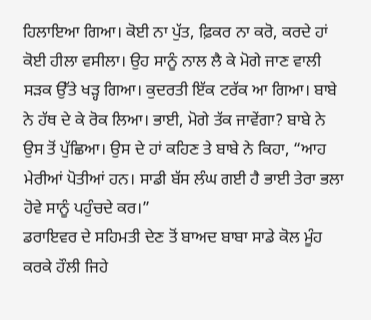ਹਿਲਾਇਆ ਗਿਆ। ਕੋਈ ਨਾ ਪੁੱਤ, ਫ਼ਿਕਰ ਨਾ ਕਰੋ, ਕਰਦੇ ਹਾਂ ਕੋਈ ਹੀਲਾ ਵਸੀਲਾ। ਉਹ ਸਾਨੂੰ ਨਾਲ ਲੈ ਕੇ ਮੋਗੇ ਜਾਣ ਵਾਲੀ ਸੜਕ ਉੱਤੇ ਖੜ੍ਹ ਗਿਆ। ਕੁਦਰਤੀ ਇੱਕ ਟਰੱਕ ਆ ਗਿਆ। ਬਾਬੇ ਨੇ ਹੱਥ ਦੇ ਕੇ ਰੋਕ ਲਿਆ। ਭਾਈ, ਮੋਗੇ ਤੱਕ ਜਾਵੇਂਗਾ? ਬਾਬੇ ਨੇ ਉਸ ਤੋਂ ਪੁੱਛਿਆ। ਉਸ ਦੇ ਹਾਂ ਕਹਿਣ ਤੇ ਬਾਬੇ ਨੇ ਕਿਹਾ, “ਆਹ ਮੇਰੀਆਂ ਪੋਤੀਆਂ ਹਨ। ਸਾਡੀ ਬੱਸ ਲੰਘ ਗਈ ਹੈ ਭਾਈ ਤੇਰਾ ਭਲਾ ਹੋਵੇ ਸਾਨੂੰ ਪਹੁੰਚਦੇ ਕਰ।”
ਡਰਾਇਵਰ ਦੇ ਸਹਿਮਤੀ ਦੇਣ ਤੋਂ ਬਾਅਦ ਬਾਬਾ ਸਾਡੇ ਕੋਲ ਮੂੰਹ ਕਰਕੇ ਹੌਲੀ ਜਿਹੇ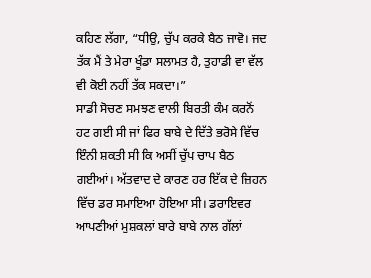ਕਹਿਣ ਲੱਗਾ, “ਧੀਉ, ਚੁੱਪ ਕਰਕੇ ਬੈਠ ਜਾਵੋ। ਜਦ ਤੱਕ ਮੈਂ ਤੇ ਮੇਰਾ ਖੂੰਡਾ ਸਲਾਮਤ ਹੈ, ਤੁਹਾਡੀ ਵਾ ਵੱਲ ਵੀ ਕੋਈ ਨਹੀਂ ਤੱਕ ਸਕਦਾ।”
ਸਾਡੀ ਸੋਚਣ ਸਮਝਣ ਵਾਲੀ ਬਿਰਤੀ ਕੰਮ ਕਰਨੋਂ ਹਟ ਗਈ ਸੀ ਜਾਂ ਫਿਰ ਬਾਬੇ ਦੇ ਦਿੱਤੇ ਭਰੋਸੇ ਵਿੱਚ ਇੰਨੀ ਸ਼ਕਤੀ ਸੀ ਕਿ ਅਸੀਂ ਚੁੱਪ ਚਾਪ ਬੈਠ ਗਈਆਂ। ਅੱਤਵਾਦ ਦੇ ਕਾਰਣ ਹਰ ਇੱਕ ਦੇ ਜ਼ਿਹਨ ਵਿੱਚ ਡਰ ਸਮਾਇਆ ਹੋਇਆ ਸੀ। ਡਰਾਇਵਰ ਆਪਣੀਆਂ ਮੁਸ਼ਕਲਾਂ ਬਾਰੇ ਬਾਬੇ ਨਾਲ ਗੱਲਾਂ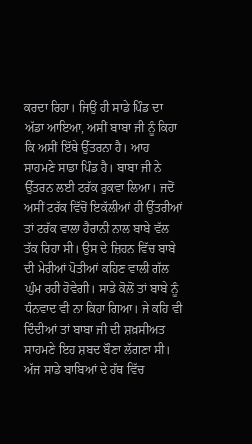ਕਰਦਾ ਰਿਹਾ। ਜਿਉਂ ਹੀ ਸਾਡੇ ਪਿੰਡ ਦਾ ਅੱਡਾ ਆਇਆ, ਅਸੀਂ ਬਾਬਾ ਜੀ ਨੂੰ ਕਿਹਾ ਕਿ ਅਸੀਂ ਇੱਥੇ ਉੱਤਰਨਾ ਹੈ। ਆਹ ਸਾਹਮਣੇ ਸਾਡਾ ਪਿੰਡ ਹੈ। ਬਾਬਾ ਜੀ ਨੇ ਉੱਤਰਨ ਲਈ ਟਰੱਕ ਰੁਕਵਾ ਲਿਆ। ਜਦੋਂ ਅਸੀਂ ਟਰੱਕ ਵਿੱਚੋਂ ਇਕੱਲੀਆਂ ਹੀ ਉੱਤਰੀਆਂ ਤਾਂ ਟਰੱਕ ਵਾਲਾ ਹੈਰਾਨੀ ਨਾਲ ਬਾਬੇ ਵੱਲ ਤੱਕ ਰਿਹਾ ਸੀ। ਉਸ ਦੇ ਜ਼ਿਹਨ ਵਿੱਚ ਬਾਬੇ ਦੀ ਮੇਰੀਆਂ ਪੋਤੀਆਂ ਕਹਿਣ ਵਾਲੀ ਗੱਲ ਘੁੰਮ ਰਹੀ ਹੋਵੇਗੀ। ਸਾਡੇ ਕੋਲੋਂ ਤਾਂ ਬਾਬੇ ਨੂੰ ਧੰਨਵਾਦ ਵੀ ਨਾ ਕਿਹਾ ਗਿਆ। ਜੇ ਕਹਿ ਵੀ ਦਿੰਦੀਆਂ ਤਾਂ ਬਾਬਾ ਜੀ ਦੀ ਸ਼ਖ਼ਸੀਅਤ ਸਾਹਮਣੇ ਇਹ ਸ਼ਬਦ ਬੌਣਾ ਲੱਗਣਾ ਸੀ।
ਅੱਜ ਸਾਡੇ ਬਾਬਿਆਂ ਦੇ ਹੱਥ ਵਿੱਚ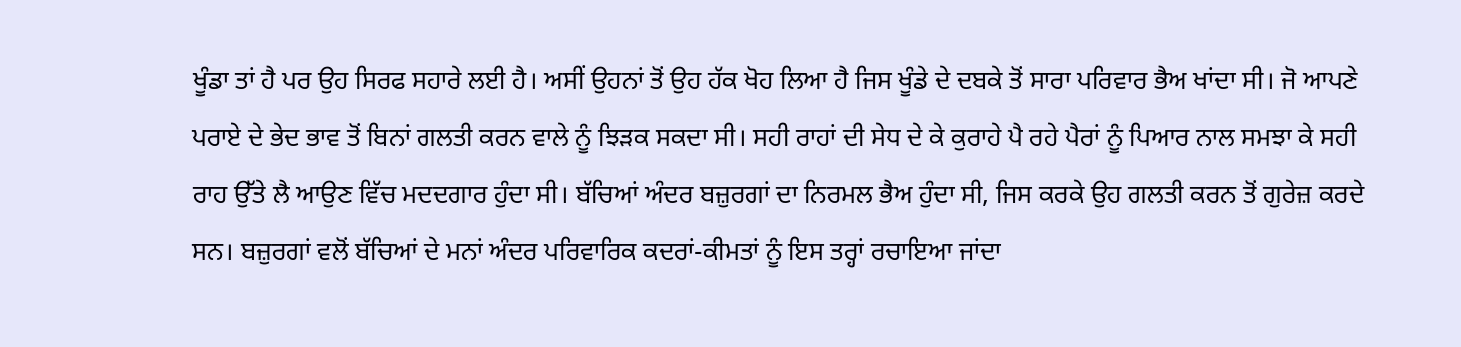ਖੂੰਡਾ ਤਾਂ ਹੈ ਪਰ ਉਹ ਸਿਰਫ ਸਹਾਰੇ ਲਈ ਹੈ। ਅਸੀਂ ਉਹਨਾਂ ਤੋਂ ਉਹ ਹੱਕ ਖੋਹ ਲਿਆ ਹੈ ਜਿਸ ਖੂੰਡੇ ਦੇ ਦਬਕੇ ਤੋਂ ਸਾਰਾ ਪਰਿਵਾਰ ਭੈਅ ਖਾਂਦਾ ਸੀ। ਜੋ ਆਪਣੇ ਪਰਾਏ ਦੇ ਭੇਦ ਭਾਵ ਤੋਂ ਬਿਨਾਂ ਗਲਤੀ ਕਰਨ ਵਾਲੇ ਨੂੰ ਝਿੜਕ ਸਕਦਾ ਸੀ। ਸਹੀ ਰਾਹਾਂ ਦੀ ਸੇਧ ਦੇ ਕੇ ਕੁਰਾਹੇ ਪੈ ਰਹੇ ਪੈਰਾਂ ਨੂੰ ਪਿਆਰ ਨਾਲ ਸਮਝਾ ਕੇ ਸਹੀ ਰਾਹ ਉੱਤੇ ਲੈ ਆਉਣ ਵਿੱਚ ਮਦਦਗਾਰ ਹੁੰਦਾ ਸੀ। ਬੱਚਿਆਂ ਅੰਦਰ ਬਜ਼ੁਰਗਾਂ ਦਾ ਨਿਰਮਲ ਭੈਅ ਹੁੰਦਾ ਸੀ, ਜਿਸ ਕਰਕੇ ਉਹ ਗਲਤੀ ਕਰਨ ਤੋਂ ਗੁਰੇਜ਼ ਕਰਦੇ ਸਨ। ਬਜ਼ੁਰਗਾਂ ਵਲੋਂ ਬੱਚਿਆਂ ਦੇ ਮਨਾਂ ਅੰਦਰ ਪਰਿਵਾਰਿਕ ਕਦਰਾਂ-ਕੀਮਤਾਂ ਨੂੰ ਇਸ ਤਰ੍ਹਾਂ ਰਚਾਇਆ ਜਾਂਦਾ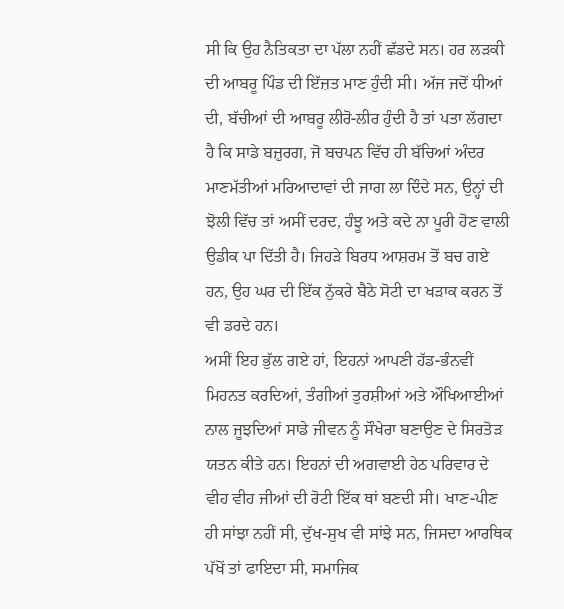ਸੀ ਕਿ ਉਹ ਨੈਤਿਕਤਾ ਦਾ ਪੱਲਾ ਨਹੀਂ ਛੱਡਦੇ ਸਨ। ਹਰ ਲੜਕੀ ਦੀ ਆਬਰੂ ਪਿੰਡ ਦੀ ਇੱਜ਼ਤ ਮਾਣ ਹੁੰਦੀ ਸੀ। ਅੱਜ ਜਦੋਂ ਧੀਆਂ ਦੀ, ਬੱਚੀਆਂ ਦੀ ਆਬਰੂ ਲੀਰੋ-ਲੀਰ ਹੁੰਦੀ ਹੈ ਤਾਂ ਪਤਾ ਲੱਗਦਾ ਹੈ ਕਿ ਸਾਡੇ ਬਜ਼ੁਰਗ, ਜੋ ਬਚਪਨ ਵਿੱਚ ਹੀ ਬੱਚਿਆਂ ਅੰਦਰ ਮਾਣਮੱਤੀਆਂ ਮਰਿਆਦਾਵਾਂ ਦੀ ਜਾਗ ਲਾ ਦਿੰਦੇ ਸਨ, ਉਨ੍ਹਾਂ ਦੀ ਝੋਲੀ ਵਿੱਚ ਤਾਂ ਅਸੀਂ ਦਰਦ, ਹੰਝੂ ਅਤੇ ਕਦੇ ਨਾ ਪੂਰੀ ਹੋਣ ਵਾਲੀ ਉਡੀਕ ਪਾ ਦਿੱਤੀ ਹੈ। ਜਿਹੜੇ ਬਿਰਧ ਆਸ਼ਰਮ ਤੋਂ ਬਚ ਗਏ ਹਨ, ਉਹ ਘਰ ਦੀ ਇੱਕ ਨੁੱਕਰੇ ਬੈਠੇ ਸੋਟੀ ਦਾ ਖੜਾਕ ਕਰਨ ਤੋਂ ਵੀ ਡਰਦੇ ਹਨ।
ਅਸੀਂ ਇਹ ਭੁੱਲ ਗਏ ਹਾਂ, ਇਹਨਾਂ ਆਪਣੀ ਹੱਡ-ਭੰਨਵੀਂ ਮਿਹਨਤ ਕਰਦਿਆਂ, ਤੰਗੀਆਂ ਤੁਰਸ਼ੀਆਂ ਅਤੇ ਔਖਿਆਈਆਂ ਨਾਲ ਜੂਝਦਿਆਂ ਸਾਡੇ ਜੀਵਨ ਨੂੰ ਸੌਖੇਰਾ ਬਣਾਉਣ ਦੇ ਸਿਰਤੋੜ ਯਤਨ ਕੀਤੇ ਹਨ। ਇਹਨਾਂ ਦੀ ਅਗਵਾਈ ਹੇਠ ਪਰਿਵਾਰ ਦੇ ਵੀਹ ਵੀਹ ਜੀਆਂ ਦੀ ਰੋਟੀ ਇੱਕ ਥਾਂ ਬਣਦੀ ਸੀ। ਖਾਣ-ਪੀਣ ਹੀ ਸਾਂਝਾ ਨਹੀਂ ਸੀ, ਦੁੱਖ-ਸੁਖ ਵੀ ਸਾਂਝੇ ਸਨ, ਜਿਸਦਾ ਆਰਥਿਕ ਪੱਖੋਂ ਤਾਂ ਫਾਇਦਾ ਸੀ, ਸਮਾਜਿਕ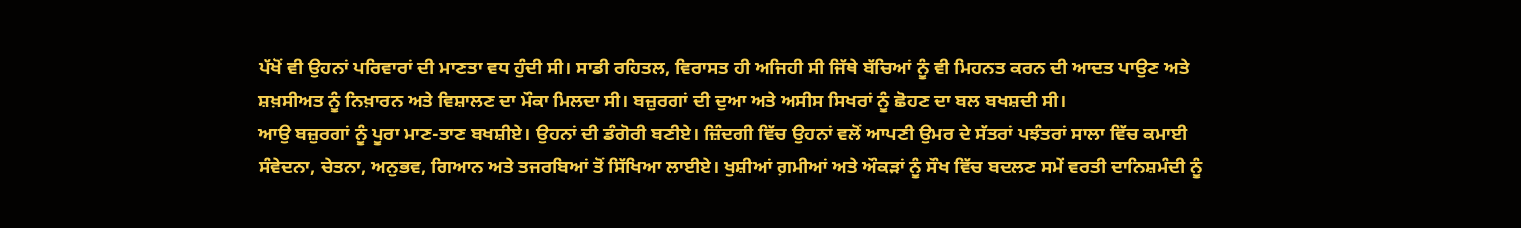ਪੱਖੋਂ ਵੀ ਉਹਨਾਂ ਪਰਿਵਾਰਾਂ ਦੀ ਮਾਣਤਾ ਵਧ ਹੁੰਦੀ ਸੀ। ਸਾਡੀ ਰਹਿਤਲ, ਵਿਰਾਸਤ ਹੀ ਅਜਿਹੀ ਸੀ ਜਿੱਥੇ ਬੱਚਿਆਂ ਨੂੰ ਵੀ ਮਿਹਨਤ ਕਰਨ ਦੀ ਆਦਤ ਪਾਉਣ ਅਤੇ ਸ਼ਖ਼ਸੀਅਤ ਨੂੰ ਨਿਖ਼ਾਰਨ ਅਤੇ ਵਿਸ਼ਾਲਣ ਦਾ ਮੌਕਾ ਮਿਲਦਾ ਸੀ। ਬਜ਼ੁਰਗਾਂ ਦੀ ਦੁਆ ਅਤੇ ਅਸੀਸ ਸਿਖਰਾਂ ਨੂੰ ਛੋਹਣ ਦਾ ਬਲ ਬਖਸ਼ਦੀ ਸੀ।
ਆਉ ਬਜ਼ੁਰਗਾਂ ਨੂੰ ਪੂਰਾ ਮਾਣ-ਤਾਣ ਬਖਸ਼ੀਏ। ਉਹਨਾਂ ਦੀ ਡੰਗੋਰੀ ਬਣੀਏ। ਜ਼ਿੰਦਗੀ ਵਿੱਚ ਉਹਨਾਂ ਵਲੋਂ ਆਪਣੀ ਉਮਰ ਦੇ ਸੱਤਰਾਂ ਪਝੰਤਰਾਂ ਸਾਲਾ ਵਿੱਚ ਕਮਾਈ ਸੰਵੇਦਨਾ, ਚੇਤਨਾ, ਅਨੁਭਵ, ਗਿਆਨ ਅਤੇ ਤਜਰਬਿਆਂ ਤੋਂ ਸਿੱਖਿਆ ਲਾਈਏ। ਖੁਸ਼ੀਆਂ ਗ਼ਮੀਆਂ ਅਤੇ ਔਕੜਾਂ ਨੂੰ ਸੌਖ ਵਿੱਚ ਬਦਲਣ ਸਮੇਂ ਵਰਤੀ ਦਾਨਿਸ਼ਮੰਦੀ ਨੂੰ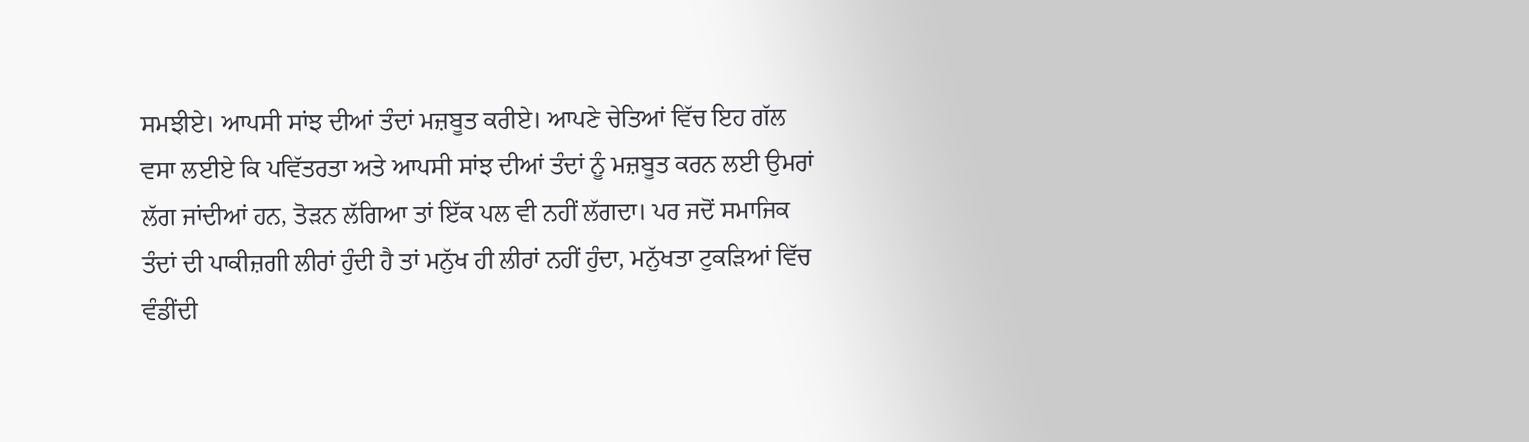ਸਮਝੀਏ। ਆਪਸੀ ਸਾਂਝ ਦੀਆਂ ਤੰਦਾਂ ਮਜ਼ਬੂਤ ਕਰੀਏ। ਆਪਣੇ ਚੇਤਿਆਂ ਵਿੱਚ ਇਹ ਗੱਲ ਵਸਾ ਲਈਏ ਕਿ ਪਵਿੱਤਰਤਾ ਅਤੇ ਆਪਸੀ ਸਾਂਝ ਦੀਆਂ ਤੰਦਾਂ ਨੂੰ ਮਜ਼ਬੂਤ ਕਰਨ ਲਈ ਉਮਰਾਂ ਲੱਗ ਜਾਂਦੀਆਂ ਹਨ, ਤੋੜਨ ਲੱਗਿਆ ਤਾਂ ਇੱਕ ਪਲ ਵੀ ਨਹੀਂ ਲੱਗਦਾ। ਪਰ ਜਦੋਂ ਸਮਾਜਿਕ ਤੰਦਾਂ ਦੀ ਪਾਕੀਜ਼ਗੀ ਲੀਰਾਂ ਹੁੰਦੀ ਹੈ ਤਾਂ ਮਨੁੱਖ ਹੀ ਲੀਰਾਂ ਨਹੀਂ ਹੁੰਦਾ, ਮਨੁੱਖਤਾ ਟੁਕੜਿਆਂ ਵਿੱਚ ਵੰਡੀਂਦੀ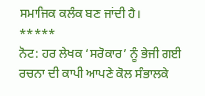ਸਮਾਜਿਕ ਕਲੰਕ ਬਣ ਜਾਂਦੀ ਹੈ।
*****
ਨੋਟ: ਹਰ ਲੇਖਕ ‘ਸਰੋਕਾਰ’ ਨੂੰ ਭੇਜੀ ਗਈ ਰਚਨਾ ਦੀ ਕਾਪੀ ਆਪਣੇ ਕੋਲ ਸੰਭਾਲਕੇ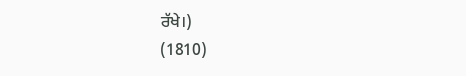ਰੱਖੇ।)
(1810)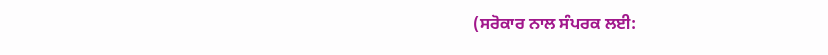(ਸਰੋਕਾਰ ਨਾਲ ਸੰਪਰਕ ਲਈ: